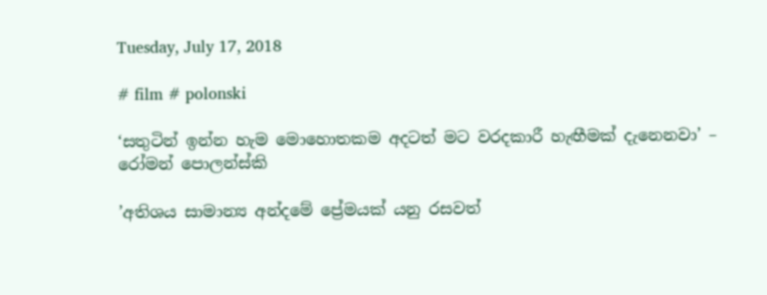Tuesday, July 17, 2018

# film # polonski

‘සතුටින් ඉන්න හැම මොහොතකම අදටත් මට වරදකාරී හැඟීමක් දැනෙනවා’ – රෝමන් පොලන්ස්කි

’අතිශය සාමාන්‍ය අන්දමේ ප්‍රේමයක් යනු රසවත්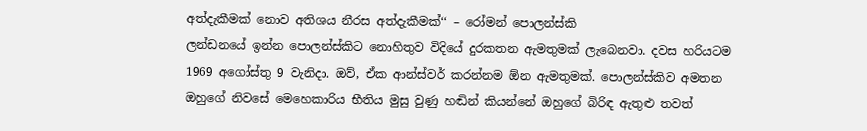අත්දැකීමක් නොව අතිශය නීරස අත්දැකීමක්‘‘ – රෝමන් පොලන්ස්කි
ලන්ඩනයේ ඉන්න පොලන්ස්කිට නොහිතුව විදියේ දුරකතන ඇමතුමක් ලැබෙනවා. දවස හරියටම 1969 අගෝස්තු 9 වැනිදා. ඔව්, ඒක ආන්ස්වර් කරන්නම ඕන ඇමතුමක්. පොලන්ස්කිව අමතන ඔහුගේ නිවසේ මෙහෙකාරිය භීතිය මුසු වුණු හඬින් කියන්නේ ඔහුගේ බිරිඳ ඇතුළු තවත්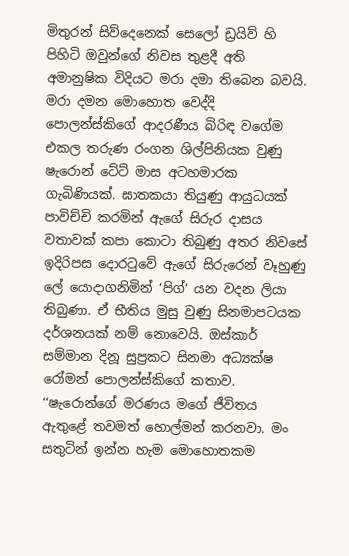මිතුරන් සිව්දෙනෙක් සෙලෝ ඩ්‍රයිව් හි පිහිටි ඔවුන්ගේ නිවස තුළදී අති අමානුෂික විදියට මරා දමා තිබෙන බවයි. මරා දමන මොහොත වෙද්දි පොලන්ස්කිගේ ආදරණීය බිරිඳ වගේම එකල තරුණ රංගන ශිල්පිනියක වුණු ෂැරොන් ටේට් මාස අටහමාරක ගැබිණියක්. ඝාතකයා තියුණු ආයුධයක් පාවිච්චි කරමින් ඇගේ සිරුර දාසය වතාවක් කපා කොටා තිබුණු අතර නිවසේ ඉදිරිපස දොරටුවේ ඇගේ සිරුරෙන් වෑහුණු ලේ යොදාගනිමින් ‘පිග්‘ යන වදන ලියා තිබුණා. ඒ භීතිය මුසු වුණු සිනමාපටයක දර්ශනයක් නම් නොවෙයි. ඔස්කාර් සම්මාන දිනූ සුප්‍රකට සිනමා අධ්‍යක්ෂ රෝමන් පොලන්ස්කිගේ කතාව. ‘‘ෂැරොන්ගේ මරණය මගේ ජීවිතය ඇතුළේ තවමත් හොල්මන් කරනවා. මං සතුටින් ඉන්න හැම මොහොතකම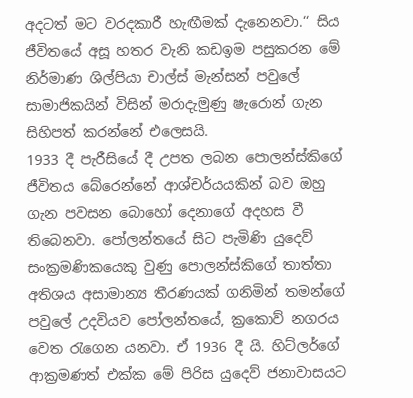අදටත් මට වරදකාරී හැඟීමක් දැනෙනවා.‘‘ සිය ජීවිතයේ අසූ හතර වැනි කඩඉම පසුකරන මේ නිර්මාණ ශිල්පියා චාල්ස් මැන්සන් පවුලේ සාමාජිකයින් විසින් මරාදැමුණු ෂැරොන් ගැන සිහිපත් කරන්නේ එලෙසයි.
1933 දී පැරීසියේ දී උපත ලබන පොලන්ස්කිගේ ජීවිතය බේරෙන්නේ ආශ්චර්යයකින් බව ඔහු ගැන පවසන බොහෝ දෙනාගේ අදහස වී තිබෙනවා. පෝලන්තයේ සිට පැමිණි යුදෙව් සංක්‍රමණිකයෙකු වුණු පොලන්ස්කිගේ තාත්තා අතිශය අසාමාන්‍ය තීරණයක් ගනිමින් තමන්ගේ පවුලේ උදවියව පෝලන්තයේ, ක්‍රකොව් නගරය වෙත රැගෙන යනවා. ඒ 1936 දී යි. හිට්ලර්ගේ ආක්‍රමණත් එක්ක මේ පිරිස යුදෙව් ජනාවාසයට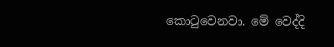කොටුවෙනවා. මේ වෙද්දි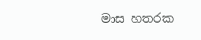මාස හතරක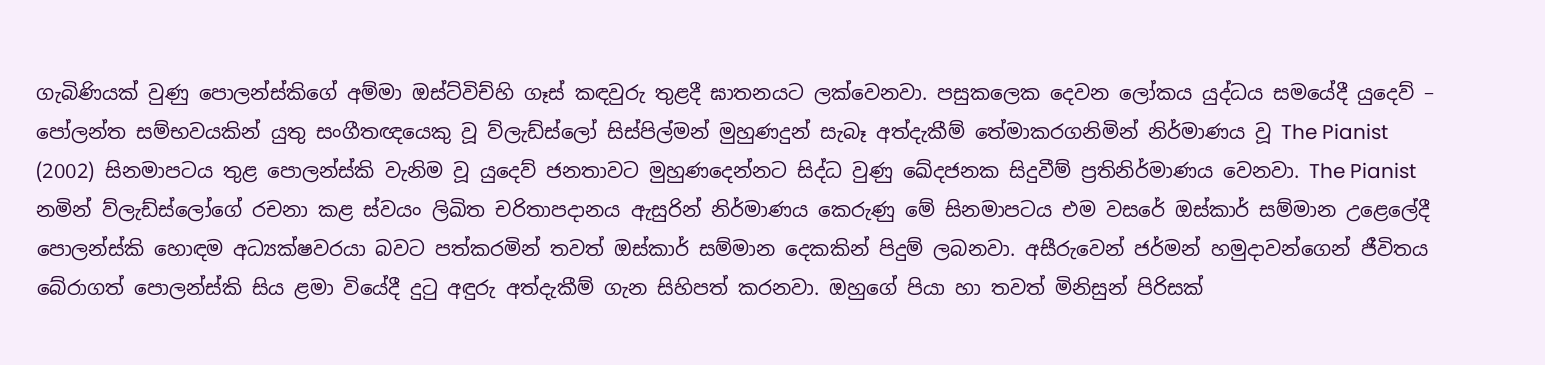ගැබිණියක් වුණු පොලන්ස්කිගේ අම්මා ඔස්ට්විච්හි ගෑස් කඳවුරු තුළදී ඝාතනයට ලක්වෙනවා. පසුකලෙක දෙවන ලෝකය යුද්ධය සමයේදී යුදෙව් – පෝලන්ත සම්භවයකින් යුතු සංගීතඥයෙකු වූ ව්ලැඩ්ස්ලෝ සිස්පිල්මන් මුහුණදුන් සැබෑ අත්දැකීම් තේමාකරගනිමින් නිර්මාණය වූ The Pianist (2002) සිනමාපටය තුළ පොලන්ස්කි වැනිම වූ යුදෙව් ජනතාවට මුහුණදෙන්නට සිද්ධ වුණු ඛේදජනක සිදුවීම් ප්‍රතිනිර්මාණය වෙනවා. The Pianist නමින් ව්ලැඩ්ස්ලෝගේ රචනා කළ ස්වයං ලිඛිත චරිතාපදානය ඇසුරින් නිර්මාණය කෙරුණු මේ සිනමාපටය එම වසරේ ඔස්කාර් සම්මාන උළෙලේදී පොලන්ස්කි හොඳම අධ්‍යක්ෂවරයා බවට පත්කරමින් තවත් ඔස්කාර් සම්මාන දෙකකින් පිදුම් ලබනවා. අසීරුවෙන් ජර්මන් හමුදාවන්ගෙන් ජීවිතය බේරාගත් පොලන්ස්කි සිය ළමා වියේදී දුටු අඳුරු අත්දැකීම් ගැන සිහිපත් කරනවා. ඔහුගේ පියා හා තවත් මිනිසුන් පිරිසක්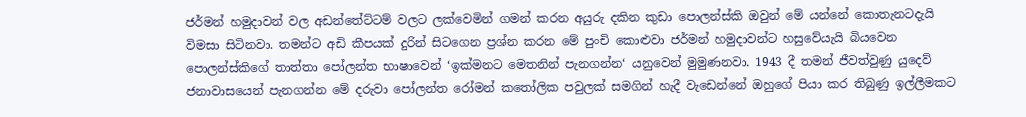ජර්මන් හමුදාවන් වල අඩන්තේට්ටම් වලට ලක්වෙමින් ගමන් කරන අයුරු දකින කුඩා පොලන්ස්කි ඔවුන් මේ යන්නේ කොතැනටදැයි විමසා සිටිනවා. තමන්ට අඩි කීපයක් දුරින් සිටගෙන ප්‍රශ්න කරන මේ පුංචි කොළුවා ජර්මන් හමුදාවන්ට හසුවේයැයි බියවෙන පොලන්ස්කිගේ තාත්තා පෝලන්ත භාෂාවෙන් ‘ඉක්මනට මෙතනින් පැනගන්න‘ යනුවෙන් මුමුණනවා. 1943 දී තමන් ජීවත්වුණු යුදෙව් ජනාවාසයෙන් පැනගන්න මේ දරුවා පෝලන්ත රෝමන් කතෝලික පවුලක් සමගින් හැදී වැඩෙන්නේ ඔහුගේ පියා කර තිබුණු ඉල්ලීමකට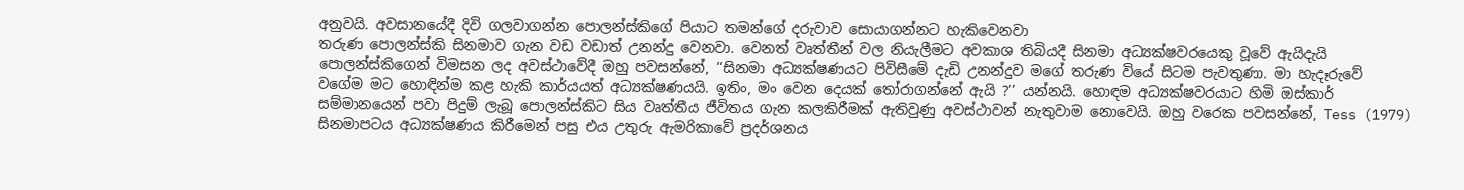අනුවයි. අවසානයේදී දිවි ගලවාගන්න පොලන්ස්කිගේ පියාට තමන්ගේ දරුවාව සොයාගන්නට හැකිවෙනවා
තරුණ පොලන්ස්කි සිනමාව ගැන වඩ වඩාත් උනන්දු වෙනවා. වෙනත් වෘත්තීන් වල නියැලීමට අවකාශ තිබියදී සිනමා අධ්‍යක්ෂවරයෙකු වූවේ ඇයිදැයි පොලන්ස්කිගෙන් විමසන ලද අවස්ථාවේදී ඔහු පවසන්නේ, ‘‘සිනමා අධ්‍යක්ෂණයට පිවිසීමේ දැඩි උනන්දුව මගේ තරුණ වියේ සිටම පැවතුණා. මා හැදෑරුවේ වගේම මට හොඳින්ම කළ හැකි කාර්යයත් අධ්‍යක්ෂණයයි. ඉතිං, මං වෙන දෙයක් තෝරාගන්නේ ඇයි ?’’ යන්නයි. හොඳම අධ්‍යක්ෂවරයාට හිමි ඔස්කාර් සම්මානයෙන් පවා පිදුම් ලැබූ පොලන්ස්කිට සිය වෘත්තීය ජීවිතය ගැන කලකිරීමක් ඇතිවුණු අවස්ථාවන් නැතුවාම නොවෙයි. ඔහු වරෙක පවසන්නේ, Tess (1979) සිනමාපටය අධ්‍යක්ෂණය කිරීමෙන් පසු එය උතුරු ඇමරිකාවේ ප්‍රදර්ශනය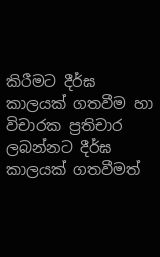කිරීමට දීර්ඝ කාලයක් ගතවීම හා විචාරක ප්‍රතිචාර ලබන්නට දීර්ඝ කාලයක් ගතවීමත්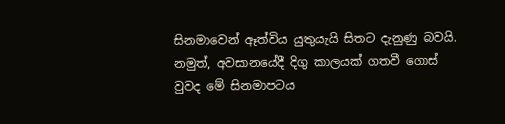සිනමාවෙන් ඈත්විය යුතුයැයි සිතට දැනුණු බවයි. නමුත්, අවසානයේදී දිගු කාලයක් ගතවී ගොස් වුවද මේ සිනමාපටය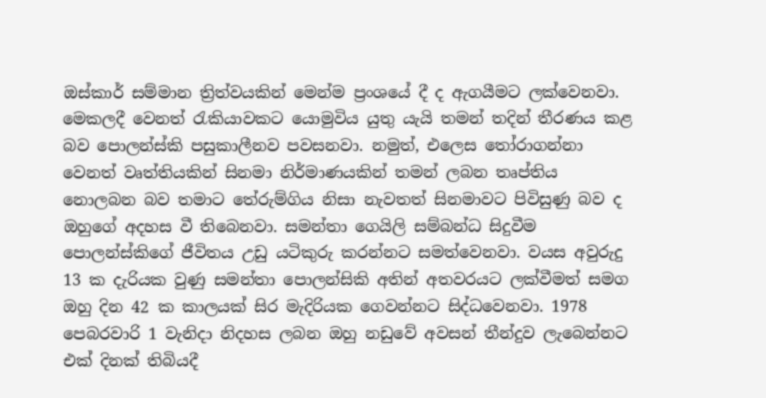ඔස්කාර් සම්මාන ත්‍රිත්වයකින් මෙන්ම ප්‍රංශයේ දී ද ඇගයීමට ලක්වෙනවා. මෙකලදී වෙනත් රැකියාවකට යොමුවිය යුතු යැයි තමන් තදින් තීරණය කළ බව පොලන්ස්කි පසුකාලීනව පවසනවා. නමුත්, එලෙස තෝරාගන්නා වෙනත් වෘත්තියකින් සිනමා නිර්මාණයකින් තමන් ලබන තෘප්තිය නොලබන බව තමාට තේරුම්ගිය නිසා නැවතත් සිනමාවට පිවිසුණු බව ද ඔහුගේ අදහස වී තිබෙනවා. සමන්තා ගෙයිලි සම්බන්ධ සිදුවීම පොලන්ස්කිගේ ජීවිතය උඩු යටිකුරු කරන්නට සමත්වෙනවා. වයස අවුරුදු 13 ක දැරියක වුණු සමන්තා පොලන්සිකි අතින් අතවරයට ලක්වීමත් සමග ඔහු දින 42 ක කාලයක් සිර මැදිරියක ගෙවන්නට සිද්ධවෙනවා. 1978 පෙබරවාරි 1 වැනිදා නිදහස ලබන ඔහු නඩුවේ අවසන් තීන්දුව ලැබෙන්නට එක් දිනක් තිබියදී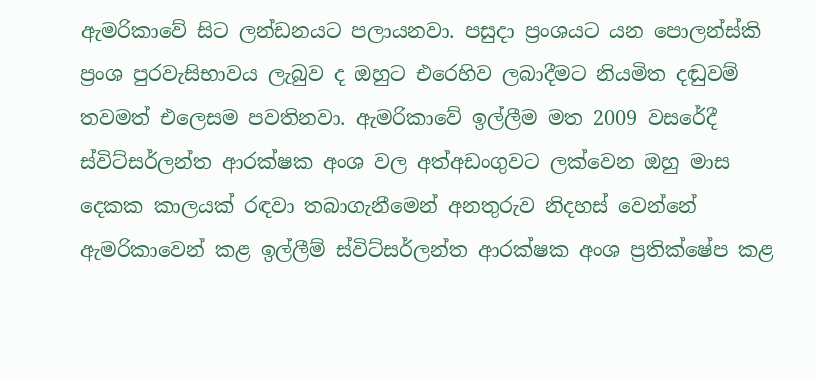ඇමරිකාවේ සිට ලන්ඩනයට පලායනවා. පසුදා ප්‍රංශයට යන පොලන්ස්කි ප්‍රංශ පුරවැසිභාවය ලැබුව ද ඔහුට එරෙහිව ලබාදීමට නියමිත දඬුවම් තවමත් එලෙසම පවතිනවා. ඇමරිකාවේ ඉල්ලීම මත 2009 වසරේදී ස්විට්සර්ලන්ත ආරක්ෂක අංශ වල අත්අඩංගුවට ලක්වෙන ඔහු මාස දෙකක කාලයක් රඳවා තබාගැනීමෙන් අනතුරුව නිදහස් වෙන්නේ ඇමරිකාවෙන් කළ ඉල්ලීම් ස්විට්සර්ලන්ත ආරක්ෂක අංශ ප්‍රතික්ෂේප කළ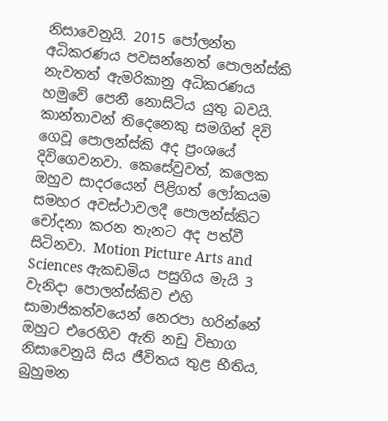නිසාවෙනුයි. 2015 පෝලන්ත අධිකරණය පවසන්නෙත් පොලන්ස්කි නැවතත් ඇමරිකානු අධිකරණය හමුවේ පෙනී නොසිටිය යුතු බවයි. කාන්තාවන් තිදෙනෙකු සමගින් දිවි ගෙවූ පොලන්ස්කි අද ප්‍රංශයේ දිවිගෙවනවා. කෙසේවුවත්, කලෙක ඔහුව සාදරයෙන් පිළිගත් ලෝකයම සමහර අවස්ථාවලදී පොලන්ස්කිට චෝදනා කරන තැනට අද පත්වී සිටිනවා. Motion Picture Arts and Sciences ඇකඩමිය පසුගිය මැයි 3 වැනිදා පොලන්ස්කිව එහි සාමාජිකත්වයෙන් නෙරපා හරින්නේ ඔහුට එරෙහිව ඇති නඩු විභාග නිසාවෙනුයි සිය ජීවිතය තුළ භීතිය, බුහුමන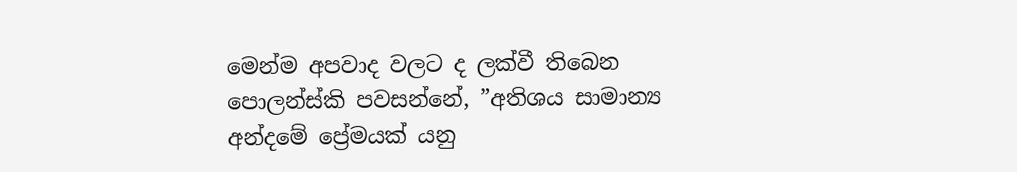මෙන්ම අපවාද වලට ද ලක්වී තිබෙන පොලන්ස්කි පවසන්නේ, ”අතිශය සාමාන්‍ය අන්දමේ ප්‍රේමයක් යනු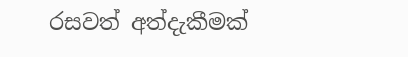රසවත් අත්දැකීමක්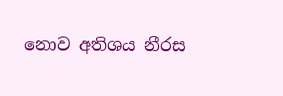නොව අතිශය නීරස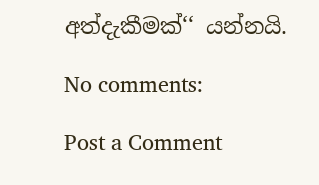අත්දැකීමක්‘‘ යන්නයි.

No comments:

Post a Comment